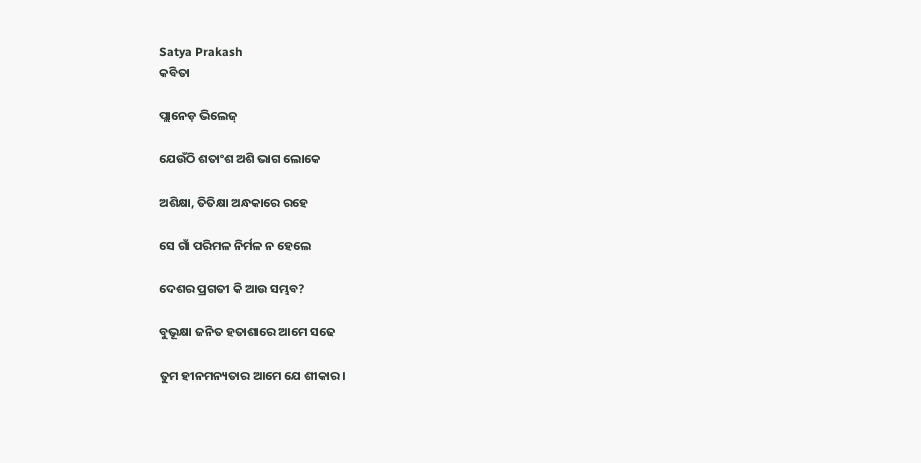Satya Prakash
କବିତା

ପ୍ଲାନେଡ଼ ଭିଲେଜ୍

ଯେଉଁଠି ଶତାଂଶ ଅଶି ଭାଗ ଲୋକେ

ଅଶିକ୍ଷା, ତିତିକ୍ଷା ଅନ୍ଧକାରେ ରହେ

ସେ ଗାଁ ପରିମଳ ନିର୍ମଳ ନ ହେଲେ

ଦେଶର ପ୍ରଗତୀ କି ଆଉ ସମ୍ଭବ?

ବୁଭୂକ୍ଷା ଜନିତ ହତାଶାରେ ଆମେ ସଢେ

ତୁମ ହୀନମନ୍ୟତାର ଆମେ ଯେ ଶୀକାର।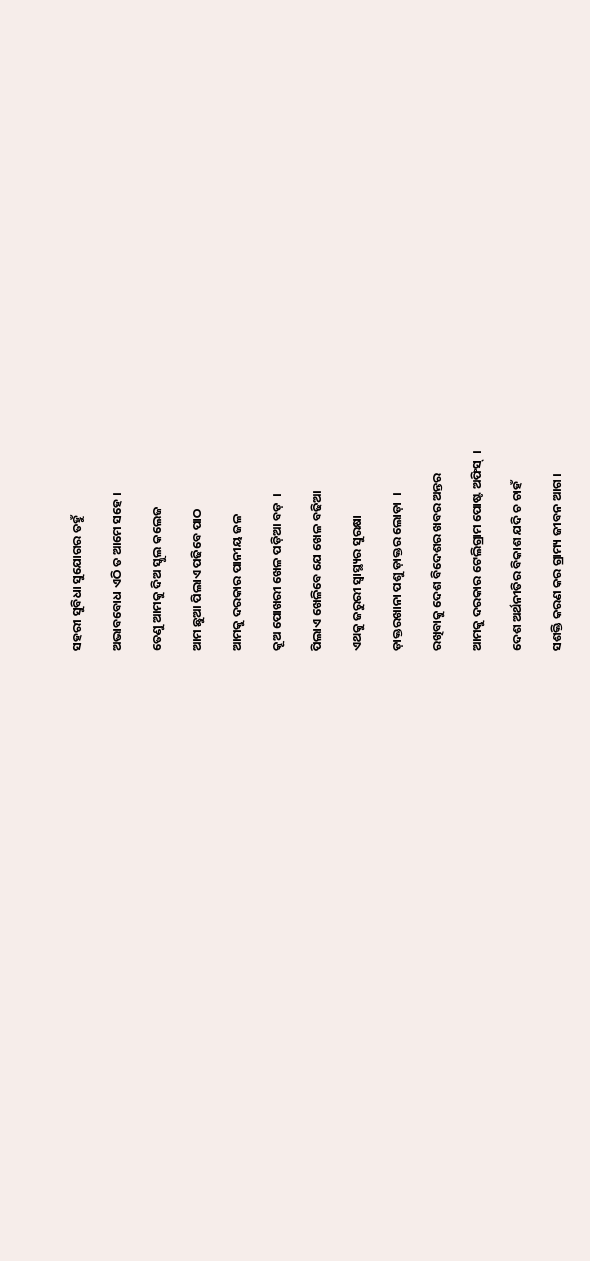ସହରୀ ସୁବିଧା ସୁଯୋଗର ତହୁଁ

ଅଭାବବୋଧ ଏଠି ତ ଆମେ ସହେ ।

ତେଣୁ ଆମକୁ ଦିଅ ସ୍କୁଲ କଲେଜ

ଆମ ଛୁଆ ପିଲାଏ ପଢିବେ ପାଠ

ଆମକୁ ଦରକାର ପାନୀୟ ଜଳ

କୂଅ ପୋଖରୀ ଖେଳ ପଡ଼ିଆ ବଡ଼  ।

ପିଲାଏ ଖେଳିବେ ଯେ ଖେଳ ବଢିଆ

ଏଥକୁ ଜରୁରୀ ସ୍ୱାସ୍ଥ୍ୟର ସୁରକ୍ଷା

ଡ଼ାକ୍ତରଖାନା ପଶୁ ଡ଼ାକ୍ତର ଲୋଡ଼ା  ।

ରଖିବାକୁ ଦେଶ ବିଦେଶର ଖବର ଅନ୍ତର

ଆମକୁ ଦରକାର ଟେଲିଗ୍ରାମ ପୋଷ୍ଟ ଅଫିସ୍  ।

ଦେଶ ଅର୍ଥନୀତିର ବିକାଶ ଯଦି ଚ ଚାହଁ

ସଶକ୍ତି କରଣ କର ଗ୍ରାମ୍ୟ ଜୀବନ ଆଗ ।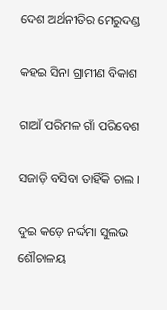ଦେଶ ଅର୍ଥନୀତିର ମେରୁଦଣ୍ଡ

କହଇ ସିନା ଗ୍ରାମୀଣ ବିକାଶ

ଗାଆଁ ପରିମଳ ଗାଁ ପରିବେଶ

ସଜାଡ଼ି ବସିବା ତାହିଁକି ଚାଲ ।

ଦୁଇ କଡ଼େ ନର୍ଦ୍ଦମା ସୁଲଭ ଶୌଚାଳୟ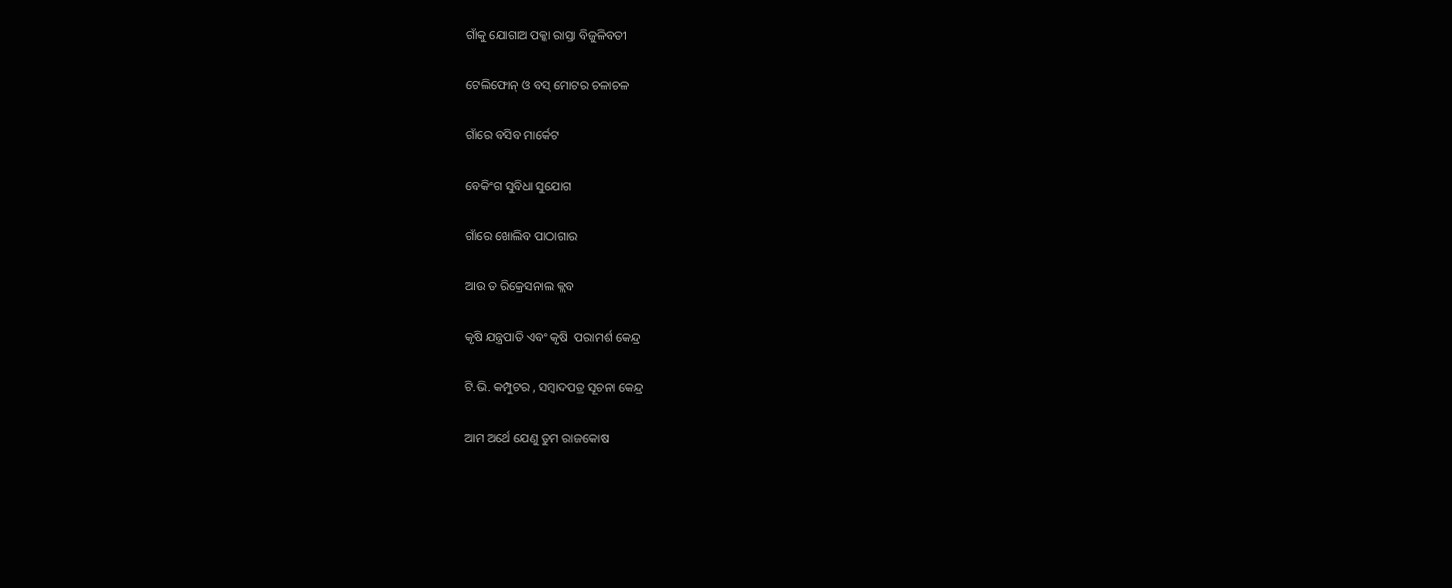ଗାଁକୁ ଯୋଗାଅ ପକ୍କା ରାସ୍ତା ବିଜୁଳିବତୀ

ଟେଲିଫୋନ୍ ଓ ବସ୍ ମୋଟର ଚଳାଚଳ

ଗାଁରେ ବସିବ ମାର୍କେଟ

ବେକିଂଗ ସୁବିଧା ସୁଯୋଗ

ଗାଁରେ ଖୋଲିବ ପାଠାଗାର

ଆଉ ତ ରିକ୍ରେସନାଲ କ୍ଲବ

କୃଷି ଯନ୍ତ୍ରପାତି ଏବଂ କୃଷି  ପରାମର୍ଶ କେନ୍ଦ୍ର

ଟି.ଭି. କମ୍ପୁଟର , ସମ୍ବାଦପତ୍ର ସୂଚନା କେନ୍ଦ୍ର

ଆମ ଅର୍ଥେ ଯେଣୁ ତୁମ ରାଜକୋଷ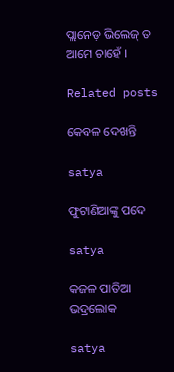ପ୍ଲାନେଡ଼ ଭିଲେଜ୍ ତ ଆମେ ଚାହେଁ ।

Related posts

କେବଳ ଦେଖନ୍ତି

satya

ଫୁଟାଣିଆଙ୍କୁ ପଦେ

satya

କଜଳ ପାତିଆ ଭଦ୍ରଲୋକ

satya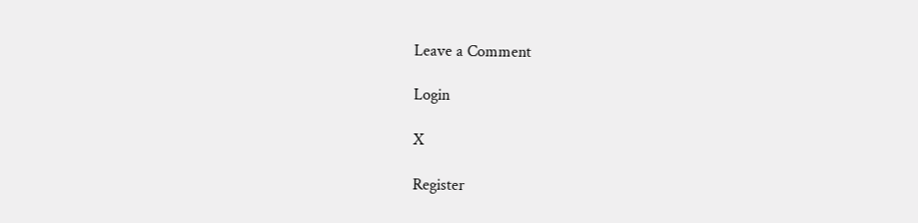Leave a Comment

Login

X

Register